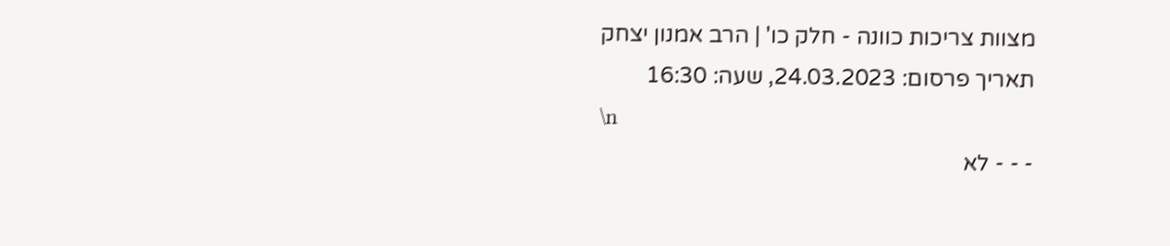מצוות צריכות כוונה - חלק כו' | הרב אמנון יצחק
תאריך פרסום: 24.03.2023, שעה: 16:30
\n
- - - לא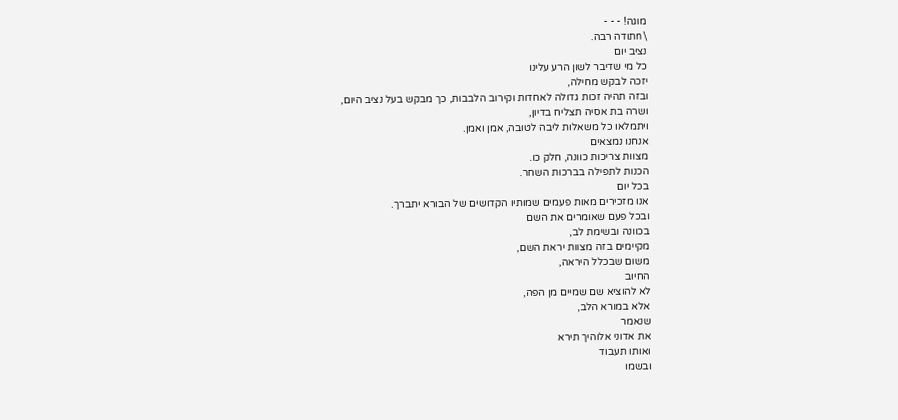מוגה! - - -
\nתודה רבה.
נציב יום
כל מי שדיבר לשון הרע עלינו
יזכה לבקש מחילה,
ובזה תהיה זכות גדולה לאחדות וקירוב הלבבות, כך מבקש בעל נציב היום,
ושרה בת אסיה תצליח בדיון,
ויתמלאו כל משאלות ליבה לטובה, אמן ואמן.
אנחנו נמצאים
מצוות צריכות כוונה, חלק כו.
הכנות לתפילה בברכות השחר.
בכל יום
אנו מזכירים מאות פעמים שמותיו הקדושים של הבורא יתברך.
ובכל פעם שאומרים את השם
בכוונה ובשימת לב,
מקיימים בזה מצוות יראת השם,
משום שבכלל היראה,
החיוב
לא להוציא שם שמיים מן הפה,
אלא במורא הלב,
שנאמר
את אדוני אלוהיך תירא
ואותו תעבוד
ובשמו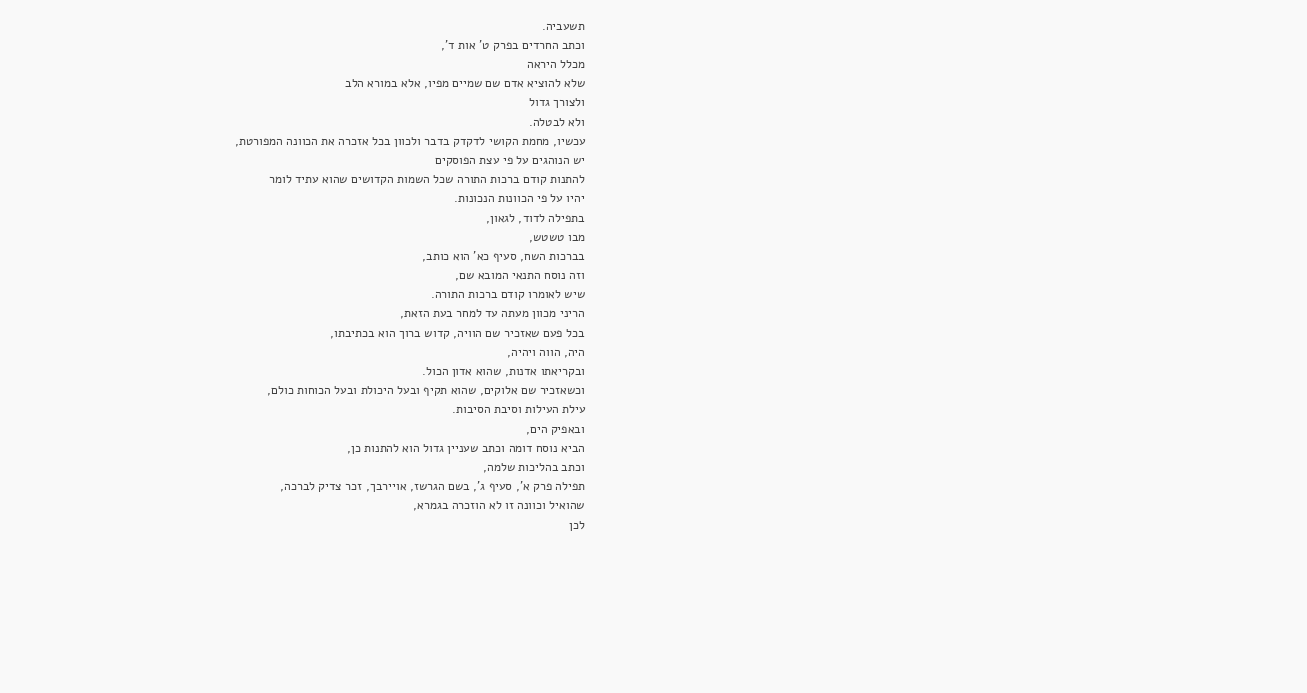תשעביה.
וכתב החרדים בפרק ט' אות ד',
מכלל היראה
שלא להוציא אדם שם שמיים מפיו, אלא במורא הלב
ולצורך גדול
ולא לבטלה.
עכשיו, מחמת הקושי לדקדק בדבר ולכוון בכל אזכרה את הכוונה המפורטת,
יש הנוהגים על פי עצת הפוסקים
להתנות קודם ברכות התורה שכל השמות הקדושים שהוא עתיד לומר
יהיו על פי הכוונות הנכונות.
בתפילה לדוד, לגאון,
מבו טשטש,
בברכות השח, סעיף כא' הוא כותב,
וזה נוסח התנאי המובא שם,
שיש לאומרו קודם ברכות התורה.
הריני מכוון מעתה עד למחר בעת הזאת,
בכל פעם שאזכיר שם הוויה, קדוש ברוך הוא בכתיבתו,
היה, הווה ויהיה,
ובקריאתו אדנות, שהוא אדון הכול.
וכשאזכיר שם אלוקים, שהוא תקיף ובעל היכולת ובעל הכוחות כולם,
עילת העילות וסיבת הסיבות.
ובאפיק הים,
הביא נוסח דומה וכתב שעניין גדול הוא להתנות כן,
וכתב בהליכות שלמה,
תפילה פרק א', סעיף ג', בשם הגרשז, אויירבך, זכר צדיק לברכה,
שהואיל וכוונה זו לא הוזכרה בגמרא,
לכן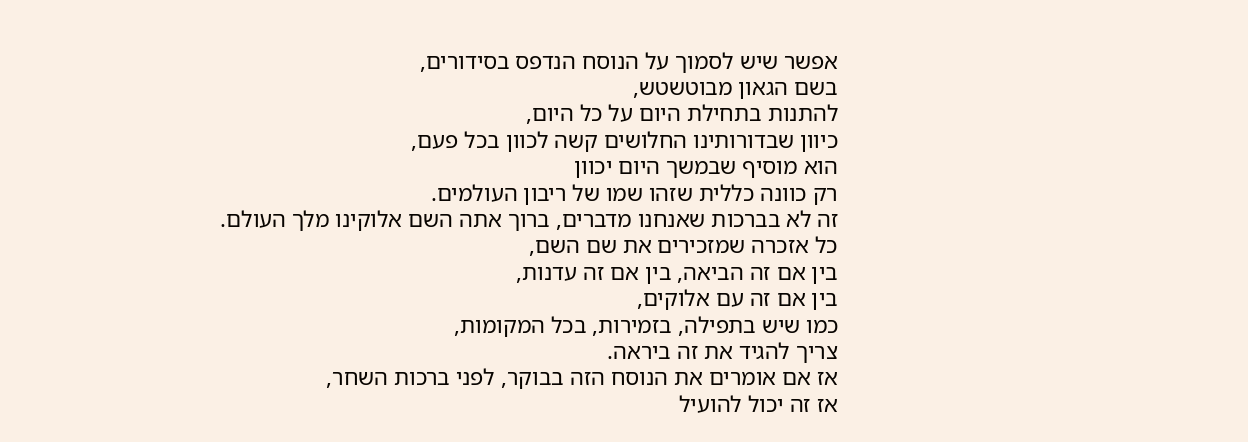אפשר שיש לסמוך על הנוסח הנדפס בסידורים,
בשם הגאון מבוטשטש,
להתנות בתחילת היום על כל היום,
כיוון שבדורותינו החלושים קשה לכוון בכל פעם,
הוא מוסיף שבמשך היום יכוון
רק כוונה כללית שזהו שמו של ריבון העולמים.
זה לא בברכות שאנחנו מדברים, ברוך אתה השם אלוקינו מלך העולם.
כל אזכרה שמזכירים את שם השם,
בין אם זה הביאה, בין אם זה עדנות,
בין אם זה עם אלוקים,
כמו שיש בתפילה, בזמירות, בכל המקומות,
צריך להגיד את זה ביראה.
אז אם אומרים את הנוסח הזה בבוקר, לפני ברכות השחר,
אז זה יכול להועיל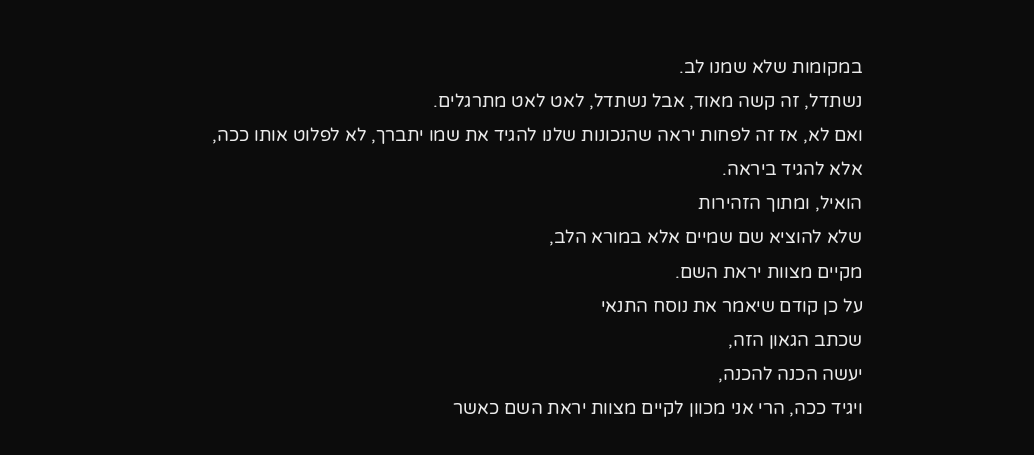במקומות שלא שמנו לב.
נשתדל, זה קשה מאוד, אבל נשתדל, לאט לאט מתרגלים.
ואם לא, אז זה לפחות יראה שהנכונות שלנו להגיד את שמו יתברך, לא לפלוט אותו ככה,
אלא להגיד ביראה.
הואיל, ומתוך הזהירות
שלא להוציא שם שמיים אלא במורא הלב,
מקיים מצוות יראת השם.
על כן קודם שיאמר את נוסח התנאי
שכתב הגאון הזה,
יעשה הכנה להכנה,
ויגיד ככה, הרי אני מכוון לקיים מצוות יראת השם כאשר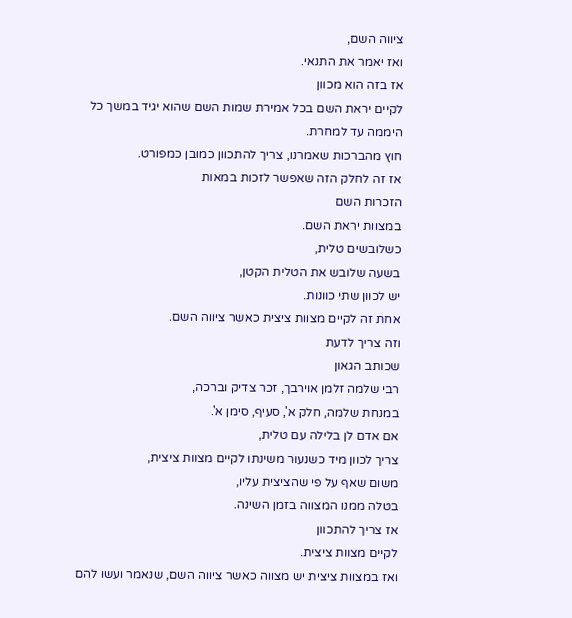ציווה השם,
ואז יאמר את התנאי.
אז בזה הוא מכוון
לקיים יראת השם בכל אמירת שמות השם שהוא יגיד במשך כל היממה עד למחרת.
חוץ מהברכות שאמרנו, צריך להתכוון כמובן כמפורט.
אז זה לחלק הזה שאפשר לזכות במאות
הזכרות השם
במצוות יראת השם.
כשלובשים טלית,
בשעה שלובש את הטלית הקטן,
יש לכוון שתי כוונות.
אחת זה לקיים מצוות ציצית כאשר ציווה השם.
וזה צריך לדעת
שכותב הגאון
רבי שלמה זלמן אוירבך, זכר צדיק וברכה,
במנחת שלמה, חלק א', סעיף, סימן א'.
אם אדם לן בלילה עם טלית,
צריך לכוון מיד כשנעור משינתו לקיים מצוות ציצית,
משום שאף על פי שהציצית עליו,
בטלה ממנו המצווה בזמן השינה.
אז צריך להתכוון
לקיים מצוות ציצית.
ואז במצוות ציצית יש מצווה כאשר ציווה השם, שנאמר ועשו להם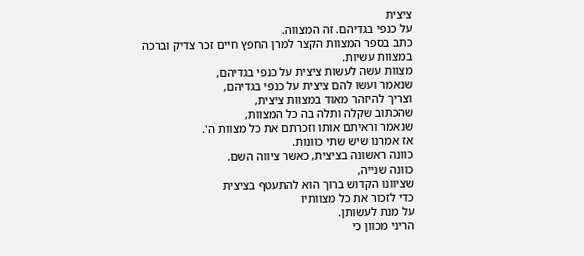ציצית
על כנפי בגדיהם. זה המצווה.
כתב בספר המצוות הקצר למרן החפץ חיים זכר צדיק וברכה
במצוות עשיות.
מצוות עשה לעשות ציצית על כנפי בגדיהם,
שנאמר ועשו להם ציצית על כנפי בגדיהם,
וצריך להיזהר מאוד במצוות ציצית,
שהכתוב שקלה ותלה בה כל המצוות,
שנאמר וראיתם אותו וזכרתם את כל מצוות ה'.
אז אמרנו שיש שתי כוונות.
כוונה ראשונה בציצית, כאשר ציווה השם.
כוונה שנייה,
שציוונו הקדוש ברוך הוא להתעטף בציצית
כדי לזכור את כל מצוותיו
על מנת לעשותן.
הריני מכוון כי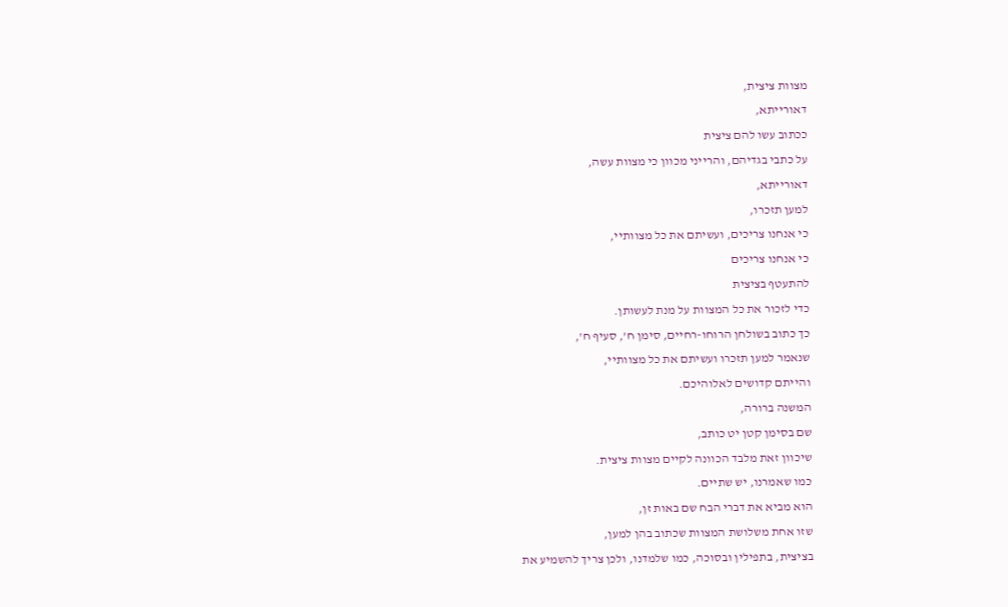מצוות ציצית,
דאורייתא,
ככתוב עשו להם ציצית
על כתבי בגדיהם, והרייני מכוון כי מצוות עשה,
דאורייתא,
למען תזכרו,
כי אנחנו צריכים, ועשיתם את כל מצוותיי,
כי אנחנו צריכים
להתעטף בציצית
כדי לזכור את כל המצוות על מנת לעשותן.
כך כתוב בשולחן הרוחו-רחיים, סימן ח', סעיף ח',
שנאמר למען תזכרו ועשיתם את כל מצוותיי,
והייתם קדושים לאלוהיכם.
המשנה ברורה,
שם בסימן קטן יט כותב,
שיכוון זאת מלבד הכוונה לקיים מצוות ציצית.
כמו שאמרנו, יש שתיים.
הוא מביא את דברי הבח שם באות זן,
שזו אחת משלושת המצוות שכתוב בהן למען,
בציצית, בתפילין ובסוכה, כמו שלמדנו, ולכן צריך להשמיע את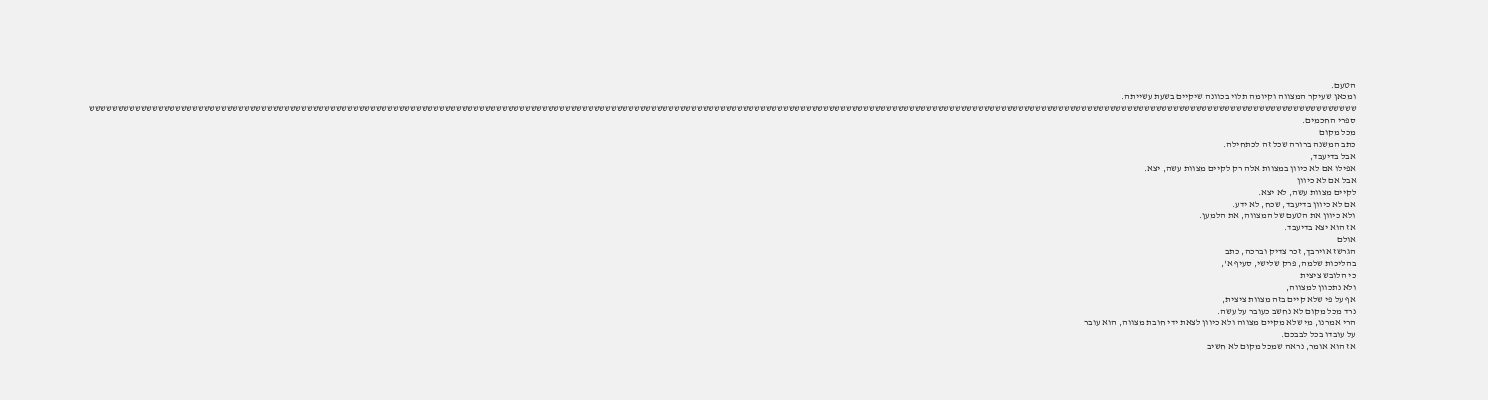הטעם.
ומכאן שעיקר המצווה וקיומה תלוי בכוונה שיקיים בשעת עשייתה.
ששששששששששששששששששששששששששששששששששששששששששששששששששששששששששששששששששששששששששששששששששששששששששששששששששששששששששששששששששששששששששששששששששששששששששששששששששששששששששששששששששששששששששששששששששששששששששששששששששששששששששששששששששששששששששששש
ספרי החכמים.
מכל מקום
כתב המשנה ברורה שכל זה לכתחילה.
אבל בדיעבד,
אפילו אם לא כיוון במצוות אלה רק לקיים מצוות עשה, יצא.
אבל אם לא כיוון
לקיים מצוות עשה, לא יצא.
אם לא כיוון בדיעבד, שכח, לא ידע.
ולא כיוון את הטעם של המצווה, את הלמען.
אז הוא יצא בדיעבד.
אולם
הגרשז אוירבך, זכר צדיק וברכה, כתב
בהליכות שלמה, פרק שלישי, סעיף א',
כי הלובש ציצית
ולא נתכוון למצווה,
אף על פי שלא קיים בזה מצוות ציצית,
נרד מכל מקום לא נחשב כעובר על עשה.
הרי אמרנו, מי שלא מקיים מצווה ולא כיוון לצאת ידי חובת מצווה, הוא עובר
על עובדו בכל לבבכם.
אז הוא אומר, נראה שמכל מקום לא חשיב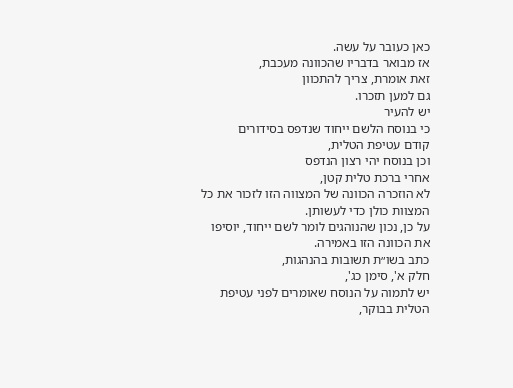כאן כעובר על עשה.
אז מבואר בדבריו שהכוונה מעכבת,
זאת אומרת, צריך להתכוון
גם למען תזכרו.
יש להעיר
כי בנוסח הלשם ייחוד שנדפס בסידורים
קודם עטיפת הטלית,
וכן בנוסח יהי רצון הנדפס
אחרי ברכת טלית קטן,
לא הוזכרה הכוונה של המצווה הזו לזכור את כל המצוות כולן כדי לעשותן.
על כן, נכון שהנוהגים לומר לשם ייחוד, יוסיפו
את הכוונה הזו באמירה.
כתב בשו״ת תשובות בהנהגות,
חלק א', סימן כג',
יש לתמוה על הנוסח שאומרים לפני עטיפת הטלית בבוקר,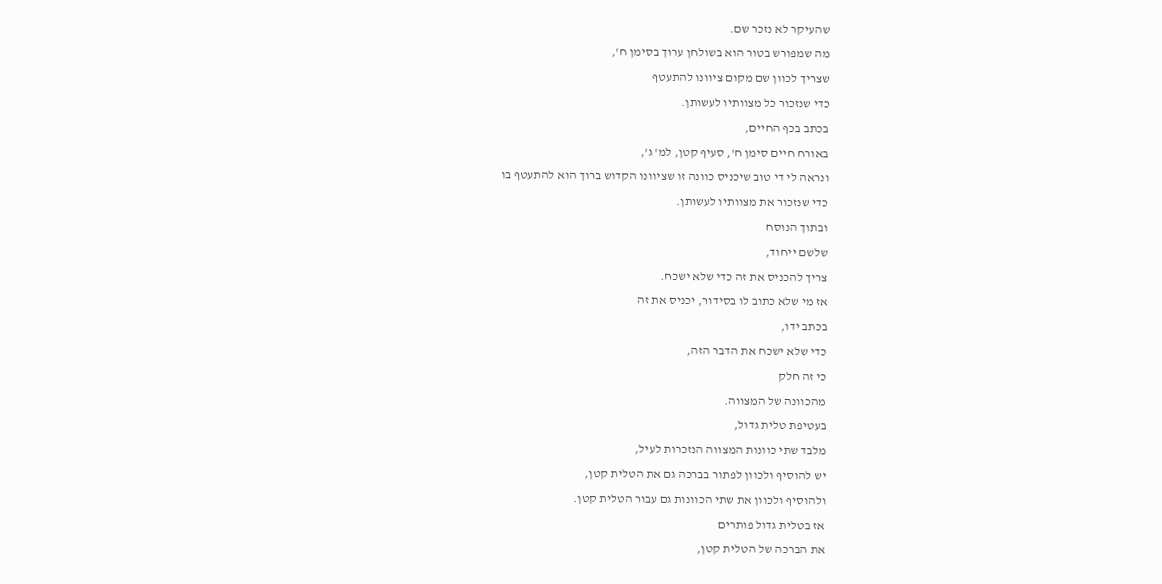שהעיקר לא נזכר שם.
מה שמפורש בטור הוא בשולחן ערוך בסימן ח',
שצריך לכוון שם מקום ציוונו להתעטף
כדי שנזכור כל מצוותיו לעשותן.
בכתב בכף החיים,
באורח חיים סימן ח', סעיף קטן, למ' ג',
ונראה לי די טוב שיכניס כוונה זו שציוונו הקדוש ברוך הוא להתעטף בו
כדי שנזכור את מצוותיו לעשותן.
ובתוך הנוסח
שלשם ייחוד,
צריך להכניס את זה כדי שלא ישכח.
אז מי שלא כתוב לו בסידור, יכניס את זה
בכתב ידו,
כדי שלא ישכח את הדבר הזה,
כי זה חלק
מהכוונה של המצווה.
בעטיפת טלית גדול,
מלבד שתי כוונות המצווה הנזכרות לעיל,
יש להוסיף ולכוון לפתור בברכה גם את הטלית קטן,
ולהוסיף ולכוון את שתי הכוונות גם עבור הטלית קטן.
אז בטלית גדול פותרים
את הברכה של הטלית קטן,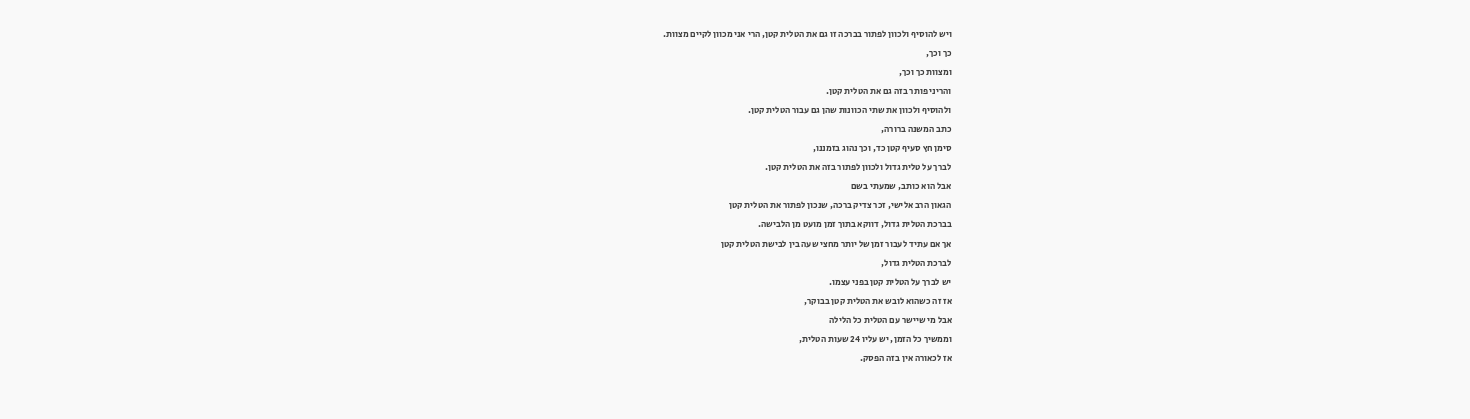ויש להוסיף ולכוון לפתור בברכה זו גם את הטלית קטן, הרי אני מכוון לקיים מצוות.
כך וכך,
ומצוות כך וכך,
והריני פותר בזה גם את הטלית קטן.
ולהוסיף ולכוון את שתי הכוונות שהן גם עבור הטלית קטן.
כתב המשנה ברורה,
סימן חץ סעיף קטן כד, וכך נהוג בזמננו,
לברך על טלית גדול ולכוון לפתור בזה את הטלית קטן.
אבל הוא כותב, שמעתי בשם
הגאון הרב אלישי, זכר צדיק ברכה, שנכון לפתור את הטלית קטן
בברכת הטלית גדול, דווקא בתוך זמן מועט מן הלבישה.
אך אם עתיד לעבור זמן של יותר מחצי שעה בין לבישת הטלית קטן
לברכת הטלית גדול,
יש לברך על הטלית קטן בפני עצמו.
אז זה כשהוא לובש את הטלית קטן בבוקר,
אבל מי שיישר עם הטלית כל הלילה
וממשיך כל הזמן, יש עליו 24 שעות הטלית,
אז לכאורה אין בזה הפסק.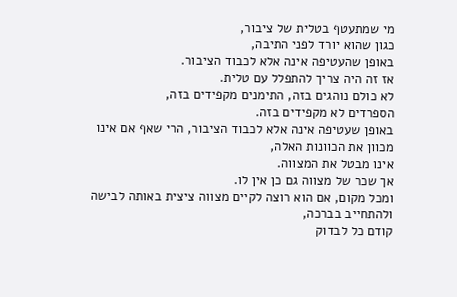מי שמתעטף בטלית של ציבור,
כגון שהוא יורד לפני התיבה,
באופן שהעטיפה אינה אלא לכבוד הציבור.
אז זה היה צריך להתפלל עם טלית.
לא כולם נוהגים בזה, התימנים מקפידים בזה,
הספרדים לא מקפידים בזה.
באופן שעטיפה אינה אלא לכבוד הציבור, הרי שאף אם אינו מכוון את הכוונות האלה,
אינו מבטל את המצווה.
אך שכר של מצווה גם כן אין לו.
ומכל מקום, אם הוא רוצה לקיים מצווה ציצית באותה לבישה
ולהתחייב בברכה,
קודם כל לבדוק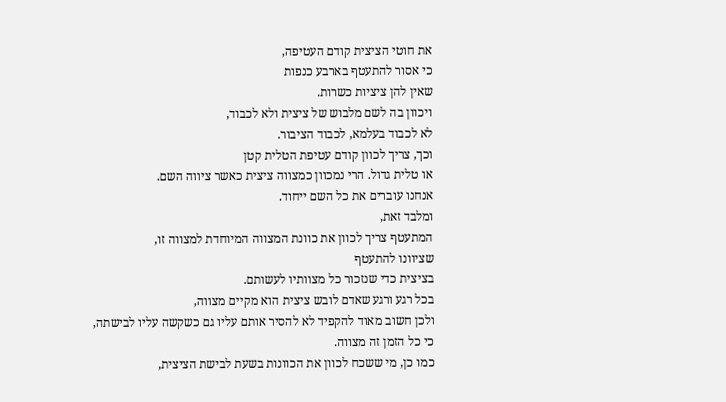את חוטי הציצית קודם העטיפה,
כי אסור להתעטף בארבע כנפות
שאין להן ציציות כשרות.
ויכוון בה לשם מלבוש של ציצית ולא לכבוד,
לא לכבוד בעלמא, לכבוד הציבור.
וכך, צריך לכוון קודם עטיפת הטלית קטן
או טלית גדול. הרי נמכוון כמצווה ציצית כאשר ציווה השם.
אנחנו עוברים את כל השם ייחוד.
ומלבד זאת,
המתעטף צריך לכוון את כוונת המצווה המיוחדת למצווה זו,
שציוונו להתעטף
בציצית כדי שנזכור כל מצוותיו לעשותם.
בכל רגע ורגע שאדם לובש ציצית הוא מקיים מצווה,
ולכן חשוב מאוד להקפיד לא להסיר אותם עליו גם כשקשה עליו לבישתה,
כי כל הזמן זה מצווה.
כמו כן, מי ששכח לכוון את הכוונות בשעת לבישת הציצית,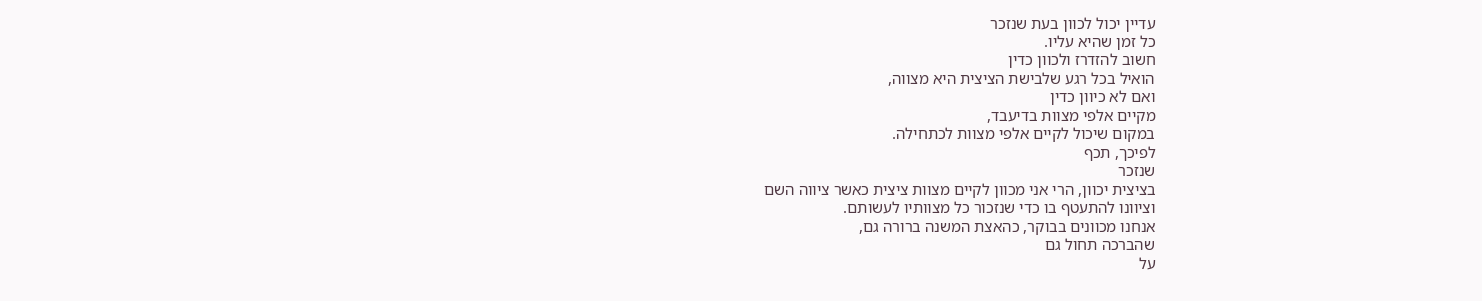עדיין יכול לכוון בעת שנזכר
כל זמן שהיא עליו.
חשוב להזדרז ולכוון כדין
הואיל בכל רגע שלבישת הציצית היא מצווה,
ואם לא כיוון כדין
מקיים אלפי מצוות בדיעבד,
במקום שיכול לקיים אלפי מצוות לכתחילה.
לפיכך, תכף
שנזכר
בציצית יכוון, הרי אני מכוון לקיים מצוות ציצית כאשר ציווה השם
וציוונו להתעטף בו כדי שנזכור כל מצוותיו לעשותם.
אנחנו מכוונים בבוקר, כהאצת המשנה ברורה גם,
שהברכה תחול גם
על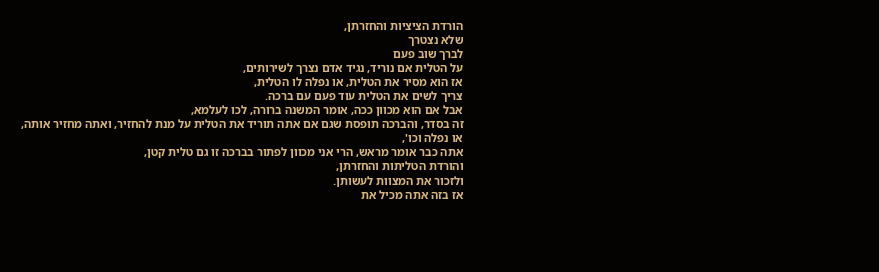הורדת הציציות והחזרתן,
שלא נצטרך
לברך שוב פעם
על הטלית אם נוריד, נגיד אדם נצרך לשירותים,
אז הוא מסיר את הטלית, או נפלה לו הטלית,
צריך לשים את הטלית עוד פעם עם ברכה.
אבל אם הוא מכוון ככה, אומר המשנה ברורה, לכו לעלמא,
זה בסדר, והברכה תופסת שגם אם אתה תוריד את הטלית על מנת להחזיר, ואתה מחזיר אותה,
או נפלה וכו',
אתה כבר אומר מראש, הרי אני מכוון לפתור בברכה זו גם טלית קטן,
והורדת הטליתות והחזרתן,
ולזכור את המצוות לעשותן.
אז בזה אתה מכיל את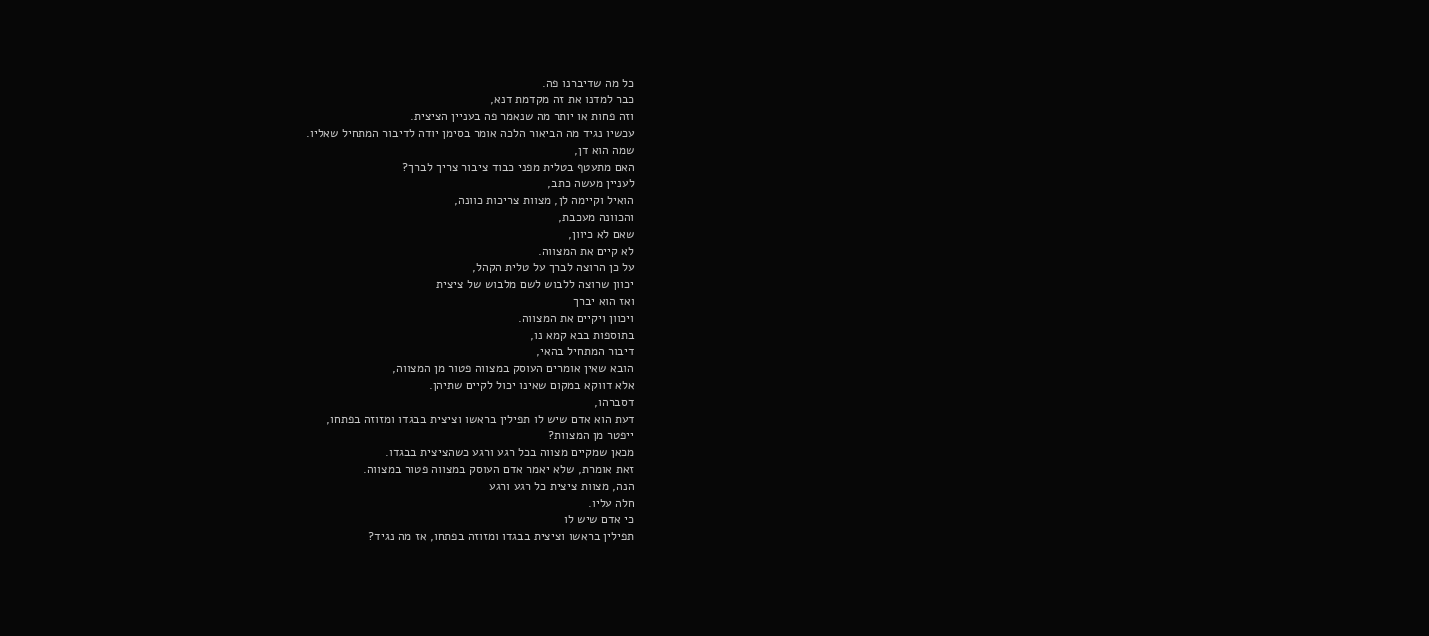כל מה שדיברנו פה.
כבר למדנו את זה מקדמת דנא,
וזה פחות או יותר מה שנאמר פה בעניין הציצית.
עכשיו נגיד מה הביאור הלכה אומר בסימן יודה לדיבור המתחיל שאליו.
שמה הוא דן,
האם מתעטף בטלית מפני כבוד ציבור צריך לברך?
לעניין מעשה כתב,
הואיל וקיימה לן, מצוות צריכות כוונה,
והכוונה מעכבת,
שאם לא כיוון,
לא קיים את המצווה.
על כן הרוצה לברך על טלית הקהל,
יכוון שרוצה ללבוש לשם מלבוש של ציצית
ואז הוא יברך
ויכוון ויקיים את המצווה.
בתוספות בבא קמא נו,
דיבור המתחיל בהאי,
הובא שאין אומרים העוסק במצווה פטור מן המצווה,
אלא דווקא במקום שאינו יכול לקיים שתיהן.
דסברהו,
דעת הוא אדם שיש לו תפילין בראשו וציצית בבגדו ומזוזה בפתחו,
ייפטר מן המצוות?
מכאן שמקיים מצווה בכל רגע ורגע כשהציצית בבגדו.
זאת אומרת, שלא יאמר אדם העוסק במצווה פטור במצווה.
הנה, מצוות ציצית כל רגע ורגע
חלה עליו.
כי אדם שיש לו
תפילין בראשו וציצית בבגדו ומזוזה בפתחו, אז מה נגיד?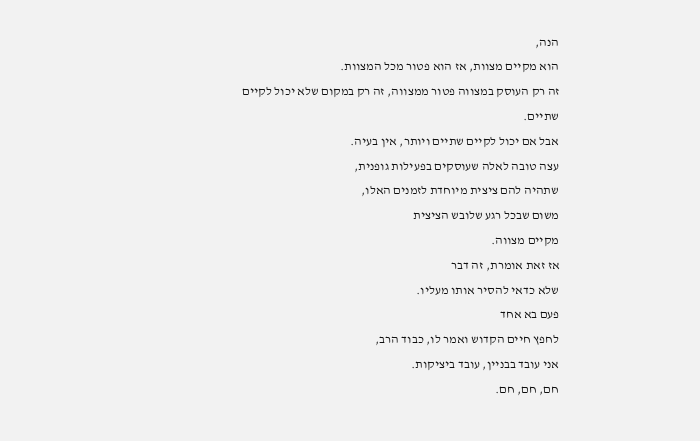הנה,
הוא מקיים מצוות, אז הוא פטור מכל המצוות.
זה רק העוסק במצווה פטור ממצווה, זה רק במקום שלא יכול לקיים שתיים.
אבל אם יכול לקיים שתיים ויותר, אין בעיה.
עצה טובה לאלה שעוסקים בפעילות גופנית,
שתהיה להם ציצית מיוחדת לזמנים האלו,
משום שבכל רגע שלובש הציצית
מקיים מצווה.
אז זאת אומרת, זה דבר
שלא כדאי להסיר אותו מעליו.
פעם בא אחד
לחפץ חיים הקדוש ואמר לו, כבוד הרב,
אני עובד בבניין, עובד ביציקות.
חם, חם, חם.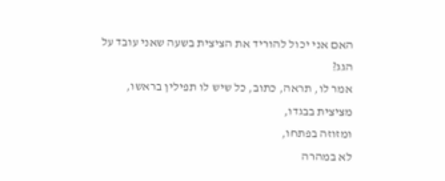האם אני יכול להוריד את הציצית בשעה שאני עובד על הגג?
אמר לו, תראה, כתוב, כל שיש לו תפילין בראשו,
מציצית בבגדו,
ומזוזה בפתחו,
לא במהרה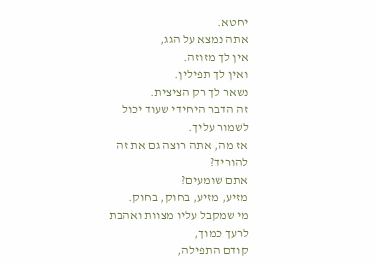יחטא.
אתה נמצא על הגג,
אין לך מזוזה.
ואין לך תפילין.
נשאר לך רק הציצית.
זה הדבר היחידי שעוד יכול לשמור עליך.
אז מה, אתה רוצה גם את זה להוריד?
אתם שומעים?
מזיע, מזיע, בחוק, בחוק.
מי שמקבל עליו מצוות ואהבת לרעך כמוך,
קודם התפילה,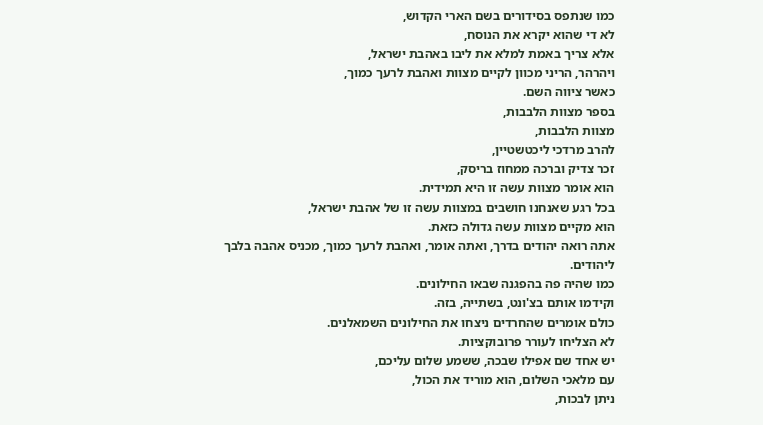כמו שנתפס בסידורים בשם הארי הקדוש,
לא די שהוא יקרא את הנוסח,
אלא צריך באמת למלא את ליבו באהבת ישראל,
ויהרהר, הריני מכוון לקיים מצוות ואהבת לרעך כמוך,
כאשר ציווה השם.
בספר מצוות הלבבות,
מצוות הלבבות,
להרב מרדכי ליכטשטיין,
זכר צדיק וברכה ממחוז בריסק,
הוא אומר מצוות עשה זו היא תמידית.
בכל רגע שאנחנו חושבים במצוות עשה זו של אהבת ישראל,
הוא מקיים מצוות עשה גדולה כזאת.
אתה רואה יהודים בדרך, ואתה אומר, ואהבת לרעך כמוך, מכניס אהבה בלבך ליהודים.
כמו שהיה פה בהפגנה שבאו החילונים.
וקידמו אותם בצ'ונט, בשתייה, בזה.
כולם אומרים שהחרדים ניצחו את החילונים השמאלנים.
לא הצליחו לעורר פרובוקציות.
יש אחד שם אפילו שבכה, ששמע שלום עליכם,
עם מלאכי השלום, הוא מוריד את הכול,
ניתן לבכות,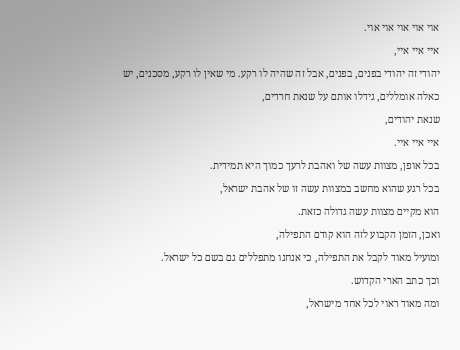אוי אוי אוי אוי אוי.
איי איי איי,
יהודי זה יהודי בפנים, בפנים, אבל זה שהיה לו רקע. מי שאין לו רקע, מסכנים, יש כאלה אומללים, גידלו אותם על שנאת חרדים,
שנאת יהודים,
איי איי איי.
בכל אופן, מצוות עשה של ואהבת לרעך כמוך היא תמידית.
בכל רגע שהוא מחשב במצוות עשה זו של אהבת ישראל,
הוא מקיים מצוות עשה גדולה כזאת.
ואכן, הזמן הקבוע לזה הוא קודם התפילה,
ומועיל מאוד לקבל את התפילה, כי אנחנו מתפללים גם בשם כל ישראל.
וכך כתב הארי הקדוש.
ומה מאוד ראוי לכל אחד מישראל,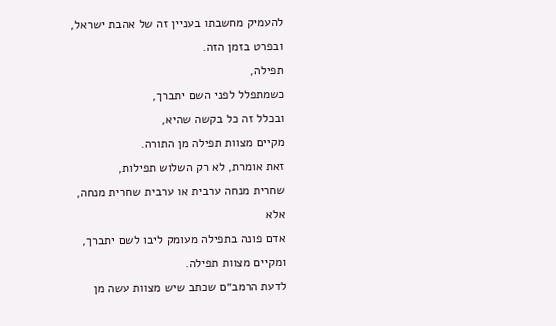להעמיק מחשבתו בעניין זה של אהבת ישראל,
ובפרט בזמן הזה.
תפילה,
כשמתפלל לפני השם יתברך,
ובכלל זה כל בקשה שהיא,
מקיים מצוות תפילה מן התורה.
זאת אומרת, לא רק השלוש תפילות,
שחרית מנחה ערבית או ערבית שחרית מנחה,
אלא
אדם פונה בתפילה מעומק ליבו לשם יתברך,
ומקיים מצוות תפילה.
לדעת הרמב״ם שכתב שיש מצוות עשה מן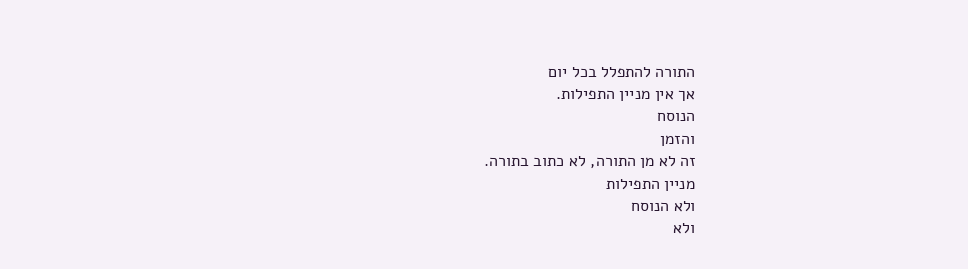התורה להתפלל בכל יום
אך אין מניין התפילות.
הנוסח
והזמן
זה לא מן התורה, לא כתוב בתורה.
מניין התפילות
ולא הנוסח
ולא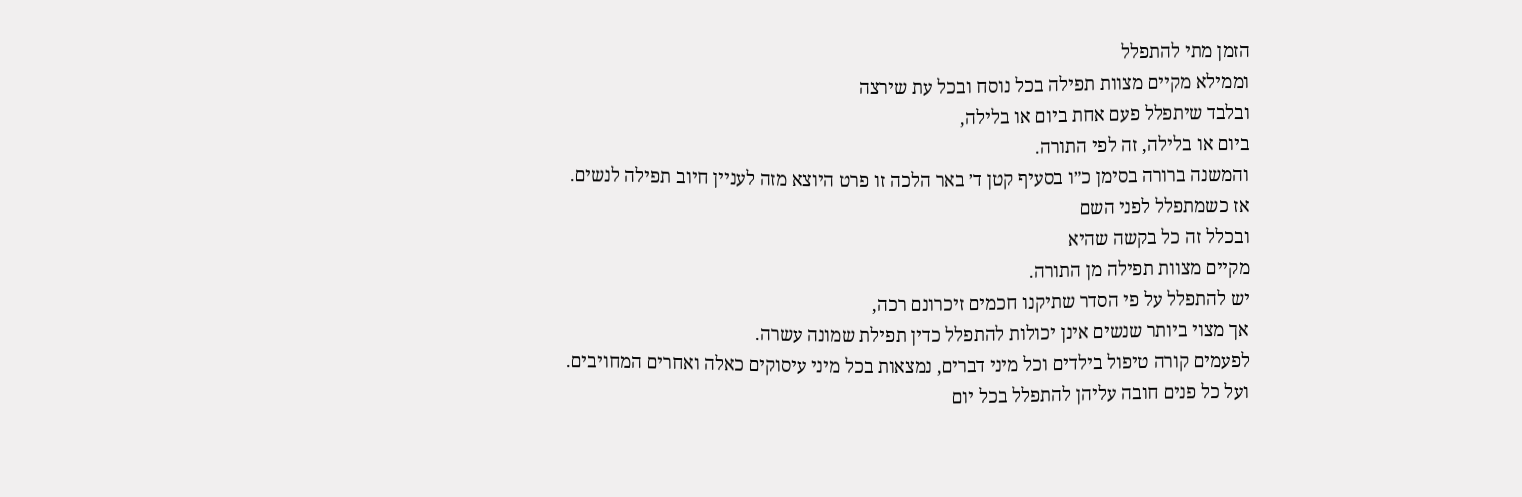הזמן מתי להתפלל
וממילא מקיים מצוות תפילה בכל נוסח ובכל עת שירצה
ובלבד שיתפלל פעם אחת ביום או בלילה,
ביום או בלילה, זה לפי התורה.
והמשנה ברורה בסימן כ״ו בסעיף קטן ד׳ באר הלכה זו פרט היוצא מזה לעניין חיוב תפילה לנשים.
אז כשמתפלל לפני השם
ובכלל זה כל בקשה שהיא
מקיים מצוות תפילה מן התורה.
יש להתפלל על פי הסדר שתיקנו חכמים זיכרונם רכה,
אך מצוי ביותר שנשים אינן יכולות להתפלל כדין תפילת שמונה עשרה.
לפעמים קורה טיפול בילדים וכל מיני דברים, נמצאות בכל מיני עיסוקים כאלה ואחרים המחויבים.
ועל כל פנים חובה עליהן להתפלל בכל יום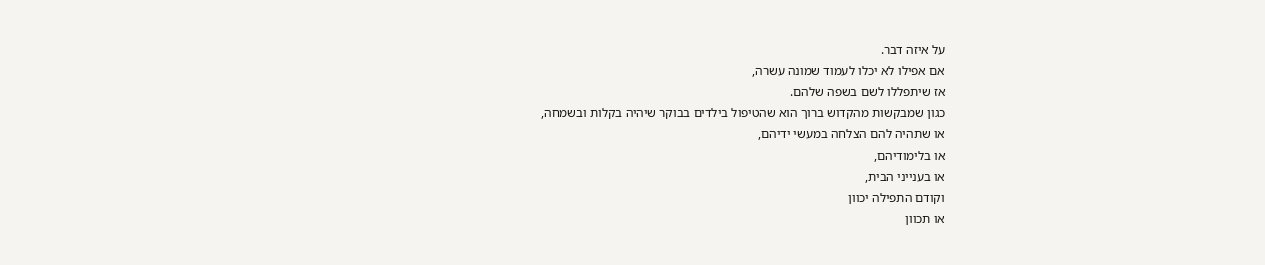על איזה דבר.
אם אפילו לא יכלו לעמוד שמונה עשרה,
אז שיתפללו לשם בשפה שלהם.
כגון שמבקשות מהקדוש ברוך הוא שהטיפול בילדים בבוקר שיהיה בקלות ובשמחה,
או שתהיה להם הצלחה במעשי ידיהם,
או בלימודיהם,
או בענייני הבית,
וקודם התפילה יכוון
או תכוון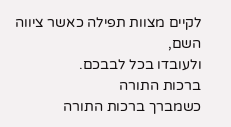לקיים מצוות תפילה כאשר ציווה השם,
ולעובדו בכל לבבכם.
ברכות התורה
כשמברך ברכות התורה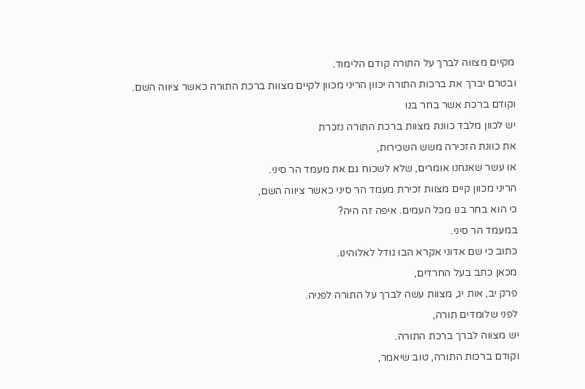מקיים מצווה לברך על התורה קודם הלימוד.
ובטרם יברך את ברכות התורה יכוון הריני מכוון לקיים מצוות ברכת התורה כאשר ציווה השם.
וקודם ברכת אשר בחר בנו
יש לכוון מלבד כוונת מצוות ברכת התורה נזכרת
את כוונת הזכירה משש השכירות,
או עשר שאנחנו אומרים, שלא לשכוח גם את מעמד הר סיני.
הריני מכוון קיים מצוות זכירת מעמד הר סיני כאשר ציווה השם,
כי הוא בחר בנו מכל העמים. איפה זה היה?
במעמד הר סיני.
כתוב כי שם אדוני אקרא הבו גודל לאלוהינו.
מכאן כתב בעל החרדים,
פרק יב, אות יג, מצוות עשה לברך על התורה לפניה.
לפני שלומדים תורה,
יש מצווה לברך ברכת התורה.
וקודם ברכות התורה, טוב שיאמר,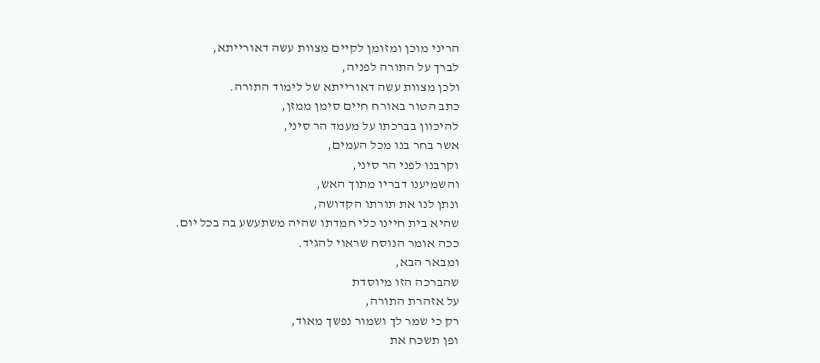הריני מוכן ומזומן לקיים מצוות עשה דאורייתא,
לברך על התורה לפניה,
ולכן מצוות עשה דאורייתא של לימוד התורה.
כתב הטור באורח חיים סימן ממזן,
להיכוון בברכתו על מעמד הר סיני,
אשר בחר בנו מכל העמים,
וקרבנו לפני הר סיני,
והשמיענו דבריו מתוך האש,
ונתן לנו את תורתו הקדושה,
שהיא בית חיינו כלי חמדתו שהיה משתעשע בה בכל יום.
ככה אומר הנוסח שראוי להגיד.
ומבאר הבא,
שהברכה הזו מיוסדת
על אזהרת התורה,
רק כי שמר לך ושמור נפשך מאוד,
ופן תשכח את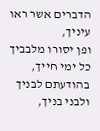הדברים אשר ראו עיניך,
ופן יסורו מלבביך כל ימי חייך,
בהודעתם לבניך ולבני בניך,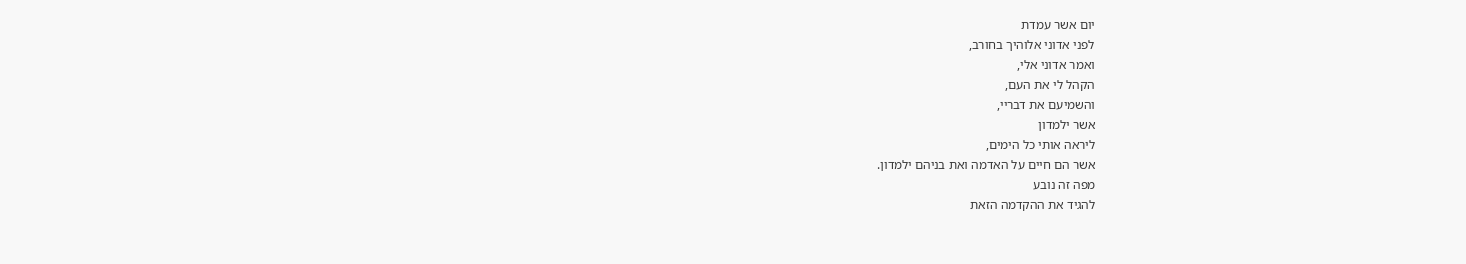יום אשר עמדת
לפני אדוני אלוהיך בחורב,
ואמר אדוני אלי,
הקהל לי את העם,
והשמיעם את דבריי,
אשר ילמדון
ליראה אותי כל הימים,
אשר הם חיים על האדמה ואת בניהם ילמדון.
מפה זה נובע
להגיד את ההקדמה הזאת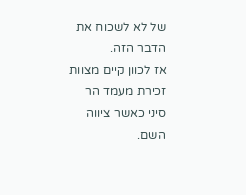של לא לשכוח את הדבר הזה.
אז לכוון קיים מצוות זכירת מעמד הר סיני כאשר ציווה השם.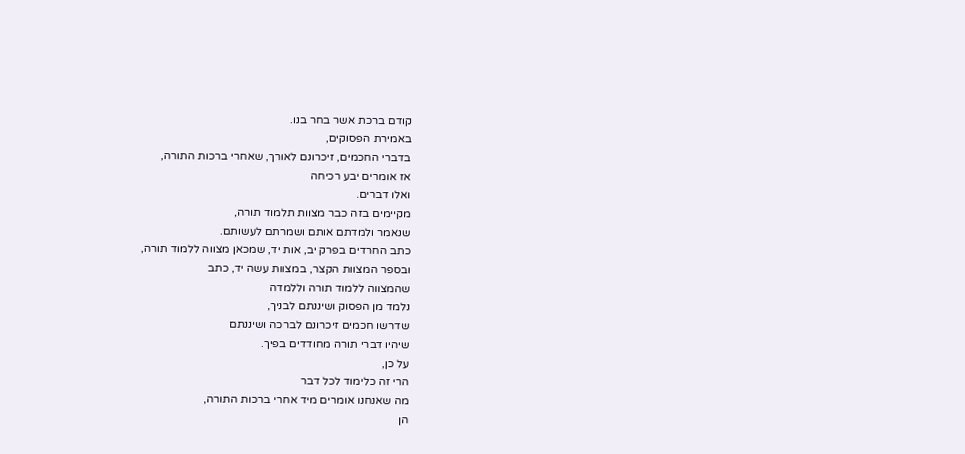קודם ברכת אשר בחר בנו.
באמירת הפסוקים,
בדברי החכמים, זיכרונם לאורך, שאחרי ברכות התורה,
אז אומרים יבע רכיחה
ואלו דברים.
מקיימים בזה כבר מצוות תלמוד תורה,
שנאמר ולמדתם אותם ושמרתם לעשותם.
כתב החרדים בפרק יב, אות יד, שמכאן מצווה ללמוד תורה,
ובספר המצוות הקצר, במצוות עשה יד, כתב
שהמצווה ללמוד תורה וללמדה
נלמד מן הפסוק ושיננתם לבניך,
שדרשו חכמים זיכרונם לברכה ושיננתם
שיהיו דברי תורה מחודדים בפיך.
על כן,
הרי זה כלימוד לכל דבר
מה שאנחנו אומרים מיד אחרי ברכות התורה,
הן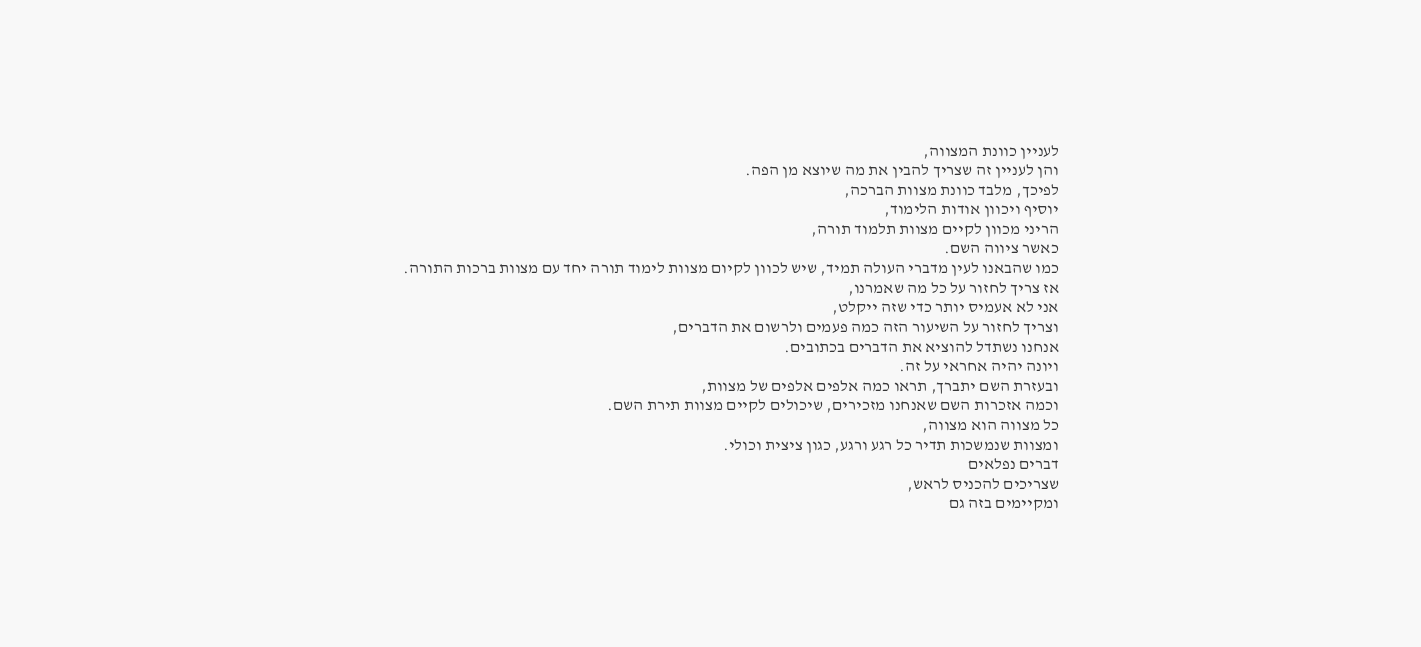לעניין כוונת המצווה,
והן לעניין זה שצריך להבין את מה שיוצא מן הפה.
לפיכך, מלבד כוונת מצוות הברכה,
יוסיף ויכוון אודות הלימוד,
הריני מכוון לקיים מצוות תלמוד תורה,
כאשר ציווה השם.
כמו שהבאנו לעין מדברי העולה תמיד, שיש לכוון לקיום מצוות לימוד תורה יחד עם מצוות ברכות התורה.
אז צריך לחזור על כל מה שאמרנו,
אני לא אעמיס יותר כדי שזה ייקלט,
וצריך לחזור על השיעור הזה כמה פעמים ולרשום את הדברים,
אנחנו נשתדל להוציא את הדברים בכתובים.
ויונה יהיה אחראי על זה.
ובעזרת השם יתברך, תראו כמה אלפים אלפים של מצוות,
וכמה אזכרות השם שאנחנו מזכירים, שיכולים לקיים מצוות תירת השם.
כל מצווה הוא מצווה,
ומצוות שנמשכות תדיר כל רגע ורגע, כגון ציצית וכולי.
דברים נפלאים
שצריכים להכניס לראש,
ומקיימים בזה גם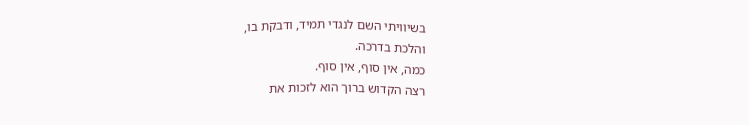בשיוויתי השם לנגדי תמיד, ודבקת בו,
והלכת בדרכה.
כמה, אין סוף, אין סוף.
רצה הקדוש ברוך הוא לזכות את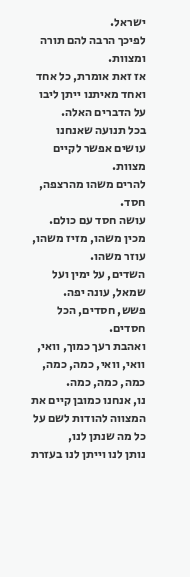ישראל.
לפיכך הרבה להם תורה ומצוות.
אז זאת אומרת, כל אחד ואחד מאיתנו ייתן ליבו על הדברים האלה.
בכל תנועה שאנחנו עושים אפשר לקיים מצוות.
להרים משהו מהרצפה, חסד.
עושה חסד עם כולם.
מכין משהו, מזיז משהו, עוזר משהו.
השדים, על ימין ועל שמאל, עונה יפה.
פשש, חסדים, הכל חסדים.
ואהבת רעך כמוך, וואי, וואי, וואי, כמה, כמה, כמה, כמה, כמה.
נו, אנחנו כמובן קיים את המצווה להודות לשם על כל מה שנתן לנו,
נותן לנו וייתן לנו בעזרת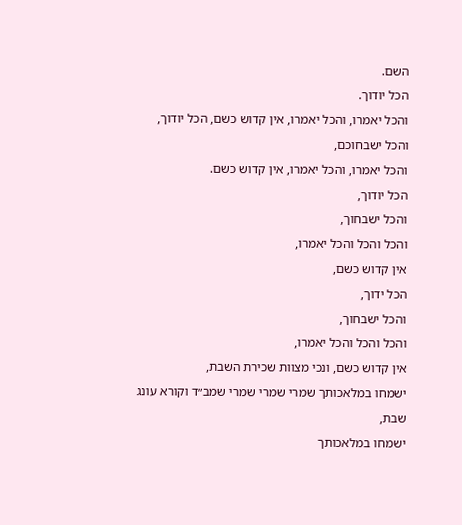השם.
הכל יודוך.
והכל יאמרו, והכל יאמרו, אין קדוש כשם, הכל יודוך,
והכל ישבחוכם,
והכל יאמרו, והכל יאמרו, אין קדוש כשם.
הכל יודוך,
והכל ישבחוך,
והכל והכל והכל יאמרו,
אין קדוש כשם,
הכל ידוך,
והכל ישבחוך,
והכל והכל והכל יאמרו,
אין קדוש כשם, ונכי מצוות שכירת השבת,
ישמחו במלאכותך שמרי שמרי שמרי שמב״ד וקורא עונג שבת,
ישמחו במלאכותך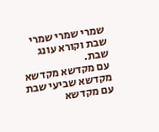שמרי שמרי שמרי שבת וקורא עונג שבת.
עם מקדשא מקדשא מקדשא שביעי שבת עם מקדשא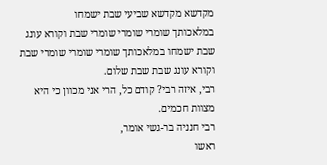מקדשא מקדשא שביעי שבת ישמחו
במלאכותך שומרי שומרי שומרי שבת וקורא עונג שבת ישמחו במלאכותך שומרי שומרי שומרי שבת וקורא עונג שבת שבת שלום.
רבי, איזה רבי? קודם כל, הרי אני מכוון כי היא מצוות חכמים.
רבי חנניה בר-גשי אומר,
ראשו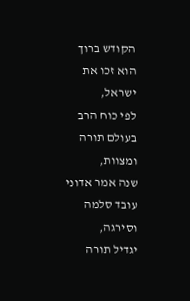הקודש ברוך הוא זכו את ישראל,
לפי כוח הרב בעולם תורה ומצוות,
שנה אמר אדוני עובד סלמה וסירגה,
יגדיל תורה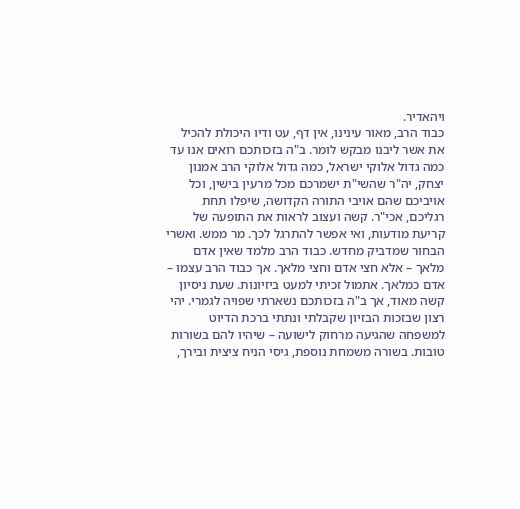ויהאדיר.
כבוד הרב, מאור עינינו, אין דף, עט ודיו היכולת להכיל את אשר ליבנו מבקש לומר. ב"ה בזכותכם רואים אנו עד כמה גדול אלוקי ישראל, כמה גדול אלוקי הרב אמנון יצחק, יה"ר שהשי"ת ישמרכם מכל מרעין בישין, וכל אויביכם שהם אויבי התורה הקדושה, שיפלו תחת רגליכם, אכי"ר. קשה ועצוב לראות את התופעה של קריעת מודעות, ואי אפשר להתרגל לכך. מר ממש. ואשרי הבחור שמדביק מחדש. כבוד הרב מלמד שאין אדם מלאך – אלא חצי אדם וחצי מלאך. אך כבוד הרב עצמו – אדם כמלאך. אתמול זכיתי למעט ביזיונות. שעת ניסיון קשה מאוד, אך ב"ה בזכותכם נשארתי שפויה לגמרי. יהי רצון שבזכות הבזיון שקבלתי ונתתי ברכת הדיוט למשפחה שהגיעה מרחוק לישועה – שיהיו להם בשורות טובות. בשורה משמחת נוספת, גיסי הניח ציצית ובירך,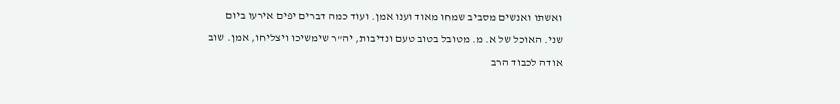ואשתו ואנשים מסביב שמחו מאוד וענו אמן. ועוד כמה דברים יפים אירעו ביום שני. האוכל של א. מ. מטובל בטוב טעם ונדיבות, יה"ר שימשיכו ויצליחו, אמן. שוב אודה לכבוד הרב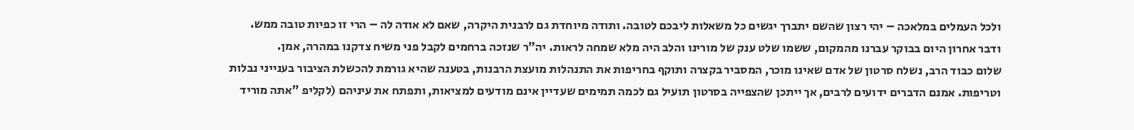ולכל העמלים במלאכה – יהי רצון שהשם יתברך יגשים כל משאלות ליבכם לטובה. ותודה מיוחדת גם לרבנית היקרה, שאם לא אודה לה – הרי זו כפיות טובה ממש. ודבר אחרון היום בבוקר עברנו מהמקום, ששמו שלט ענק של מורינו והלב היה מלא שמחה לראות. יה"ר שנזכה ברחמים לקבל פני משיח צדקנו במהרה, אמן.
שלום כבוד הרב, נשלח סרטון של אדם שאינו מוכר, המסביר בקצרה ותוקף בחריפות את התנהלות מועצת הרבנות, בטענה שהיא גורמת להכשלת הציבור בענייני נבלות וטריפות. אמנם הדברים ידועים לרבים, אך ייתכן שהצפייה בסרטון תועיל גם לכמה תמימים שעדיין אינם מודעים למציאות, ותפתח את עיניהם (לקליפ "אתה מוריד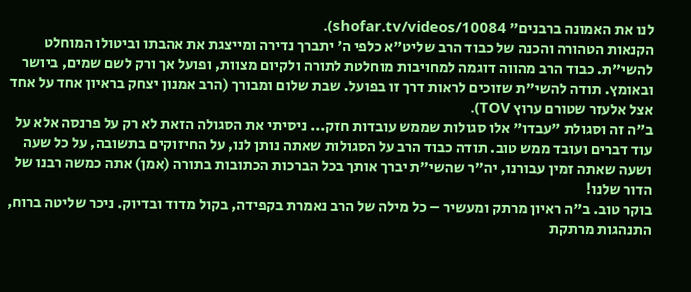לנו את האמונה ברבנים" shofar.tv/videos/10084).
הקנאות הטהורה והכנה של כבוד הרב שליט"א כלפי ה' יתברך נדירה ומייצגת את אהבתו וביטולו המוחלט להשי"ת. כבוד הרב מהווה דוגמה למחויבות מוחלטת לתורה ולקיום מצוות, ופועל אך ורק לשם שמים, ביושר ובאומץ. תודה להשי"ת שזוכים לראות דרך זו בפועל. שבת שלום ומבורך (הרב אמנון יצחק בראיון אחד על אחד אצל אלעזר שטורם ערוץ TOV).
ב"ה זה וסגולת "עבדו" אלו סגולות שממש עובדות חזק... ניסיתי את הסגולה הזאת לא רק על פרנסה אלא על עוד דברים ועובד ממש טוב. תודה כבוד הרב על הסגולות שאתה נותן לנו, על החיזוקים בתשובה, על כל שעה ושעה שאתה זמין עבורנו, יה"ר שהשי"ת יברך אותך בכל הברכות הכתובות בתורה (אמן) אתה כמשה רבנו של הדור שלנו!
בוקר טוב. ב"ה ראיון מרתק ומעשיר – כל מילה של הרב נאמרת בקפידה, בקול מדוד ובדיוק. ניכר שליטה ברוח, התנהגות מרתקת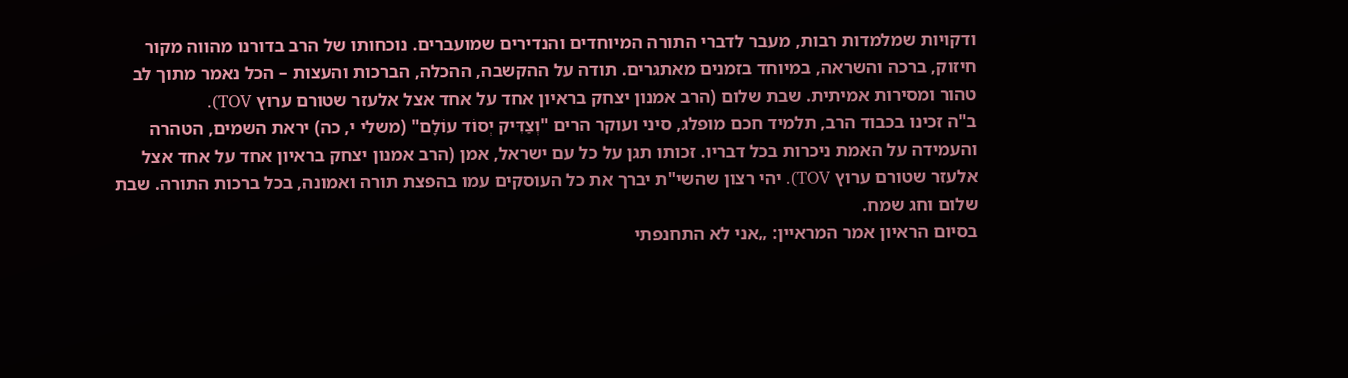ודקויות שמלמדות רבות, מעבר לדברי התורה המיוחדים והנדירים שמועברים. נוכחותו של הרב בדורנו מהווה מקור חיזוק, ברכה והשראה, במיוחד בזמנים מאתגרים. תודה על ההקשבה, ההכלה, הברכות והעצות – הכל נאמר מתוך לב טהור ומסירות אמיתית. שבת שלום (הרב אמנון יצחק בראיון אחד על אחד אצל אלעזר שטורם ערוץ TOV).
ב"ה זכינו בכבוד הרב, תלמיד חכם מופלג, סיני ועוקר הרים "וְצַדִּיק יְסוֹד עוֹלָם" (משלי י, כה) יראת השמים, הטהרה והעמידה על האמת ניכרות בכל דבריו. זכותו תגן על כל עם ישראל, אמן (הרב אמנון יצחק בראיון אחד על אחד אצל אלעזר שטורם ערוץ TOV). יהי רצון שהשי"ת יברך את כל העוסקים עמו בהפצת תורה ואמונה, בכל ברכות התורה. שבת שלום וחג שמח.
בסיום הראיון אמר המראיין: „אני לא התחנפתי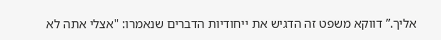אליך.” דווקא משפט זה הדגיש את ייחודיות הדברים שנאמרו: "אצלי אתה לא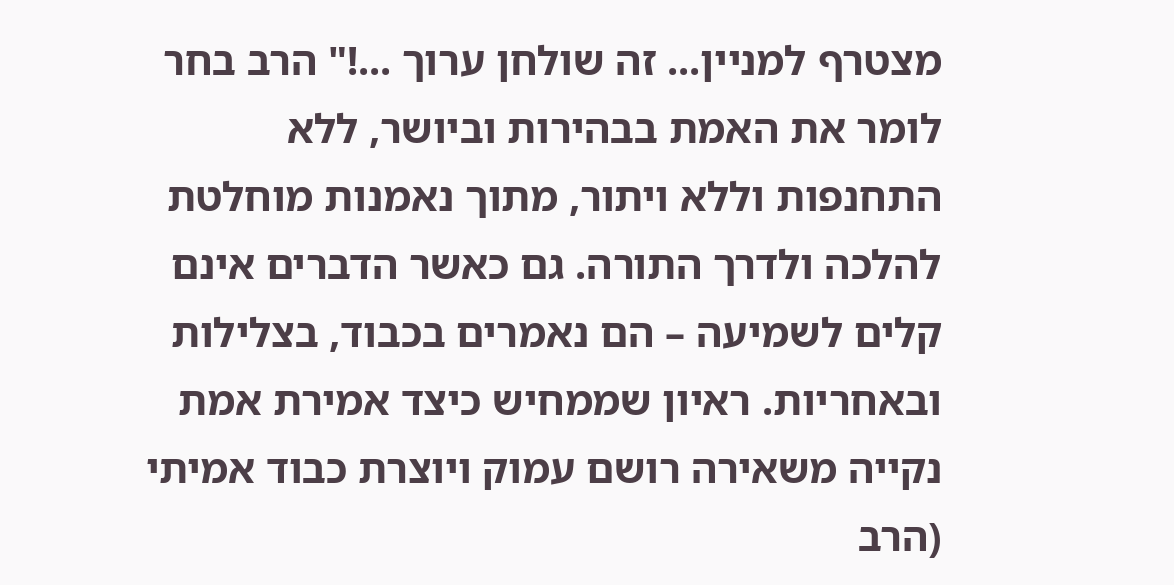מצטרף למניין... זה שולחן ערוך ...!" הרב בחר לומר את האמת בבהירות וביושר, ללא התחנפות וללא ויתור, מתוך נאמנות מוחלטת להלכה ולדרך התורה. גם כאשר הדברים אינם קלים לשמיעה – הם נאמרים בכבוד, בצלילות ובאחריות. ראיון שממחיש כיצד אמירת אמת נקייה משאירה רושם עמוק ויוצרת כבוד אמיתי (הרב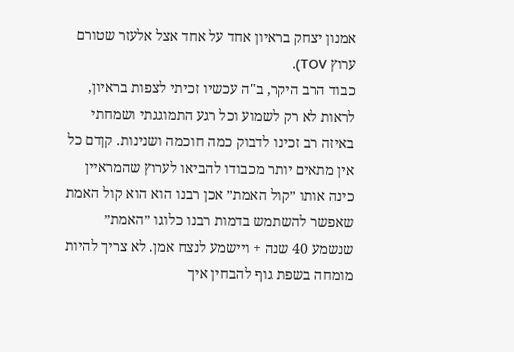אמנון יצחק בראיון אחד על אחד אצל אלעזר שטורם ערוץ TOV).
כבוד הרב היקר, ב"ה עכשיו זכיתי לצפות בראיון, לראות לא רק לשמוע וכל רגע התמוגגתי ושמחתי באיזה רב זכינו לדבוק כמה חוכמה ושנינות. קןדם כל אין מתאים יותר מכבודו להביאו לערוץ שהמראיין כינה אותו ״קול האמת״ אכן רבנו הוא הוא קול האמת שאפשר להשתמש בדמות רבנו כלוגו ״האמת״ שנשמע 40 שנה + ויישמע לנצח אמן. לא צריך להיות מומחה בשפת גוף להבחין איך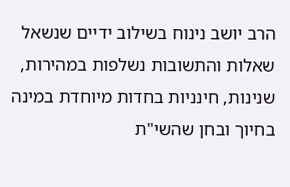הרב יושב נינוח בשילוב ידיים שנשאל שאלות והתשובות נשלפות במהירות, שנינות, חינניות בחדות מיוחדת במינה בחיוך ובחן שהשי"ת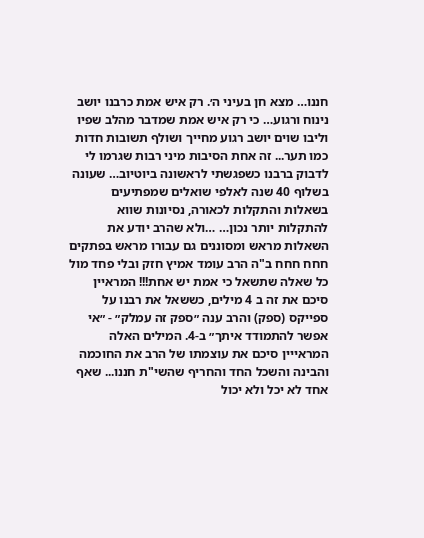חננו… מצא חן בעיני ה׳. רק איש אמת כרבנו יושב נינוח ורגוע… כי רק איש אמת שמדבר מהלב שפיו וליבו שוים יושב רגוע מחייך ושולף תשובות חדות כמו תער... זה אחת הסיבות מיני רבות שגרמו לי לדבוק ברבנו כשפגשתי לראשונה ביוטיוב… שעונה בשלוף 40 שנה לאלפי שואלים שמפתיעים בשאלות והתקלות לכאורה, נסיונות שווא להתקלות יותר נכון… …ולא שהרב יודע את השאלות מראש ומסוננים גם עבורו מראש בפתקים חחח חחח ב"ה הרב עומד אמיץ חזק ובלי פחד מול כל שאלה שתשאל כי אמת יש אחת!!! המראיין סיכם את זה ב 4 מילים, כששאל את רבנו על ספייקס (ספק) והרב ענה ״ספק זה עמלק״ - ״אי אפשר להתמודד איתך״ ב-4. המילים האלה המראייין סיכם את עוצמתו של הרב את החוכמה והבינה והשכל החד והחריף שהשי"ת חננו... שאף אחד לא יכל ולא יכול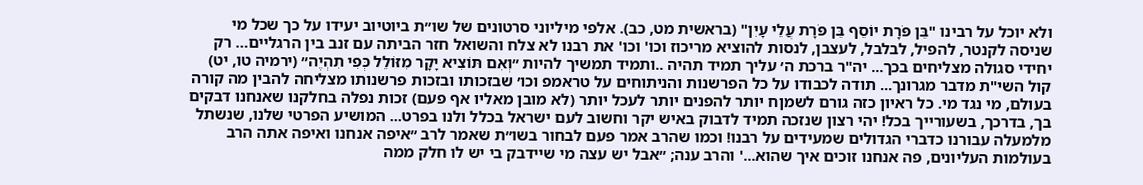ולא יוכל על רבינו "בֵּן פֹּרָת יוֹסֵף בֵּן פֹּרָת עֲלֵי עָיִן" (בראשית מט, כב). אלפי מיליוני סרטונים של שו״ת ביוטיוב יעידו על כך שכל מי שניסה לקנטר, להפיל, לבלבל, לעצבן, לנסות להוציא מריכוז וכו' וכו' את רבנו לא צלח והשואל חזר הביתה עם זנב בין הרגליים… רק יחידי סגולה מצליחים בכך... יה"ר ברכת ה׳ עליך תמיד תהיה ..ותמיד תמשיך להיות ״וְאִם תּוֹצִיא יָקָר מִזּוֹלֵל כְּפִי תִהְיֶה״ (ירמיה טו, יט) קול השי"ת מדבר מגרונך... תודה לכבודו על כל הפרשנות והניתוחים על טראמפ וכו׳ שבזכותו ובזכות פרשנותו מצליחה להבין מה קורה בעולם, מי נגד מי. כל ראיון כזה גורם לשמןח יותר להפנים יותר לעכל יותר (לא מובן מאליו אף פעם) זכות נפלה בחלקנו שאנחנו דבקים בך, בדרכך, בשעורייך בכל! יהי רצון שנזכה תמיד לדבוק באיש יקר וחשוב לעם ישראל בכלל ולנו בפרט... המושיע הפרטי שלנו, שנשתל מלמעלה עבורנו כדברי הגדולים שמעידים על רבנו! וכמו שהרב אמר פעם לבחור בשו״ת שאמר לרב ״איפה אנחנו ואיפה אתה הרב בעולמות העליונים, פה אנחנו זוכים איך שהוא...' והרב ענה; ״אבל יש עצה מי שיידבק בי יש לו חלק ממה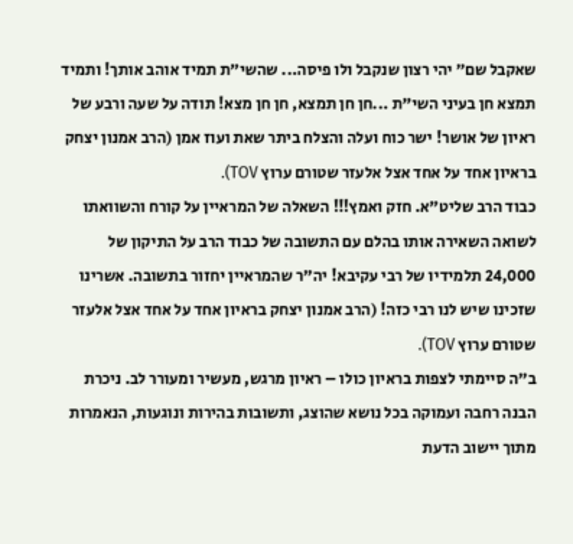שאקבל שם״ יהי רצון שנקבל ולו פיסה... שהשי״ת תמיד אוהב אותך! ותמיד תמצא חן בעיני השי"ת ...חן חן תמצא, חן חן מצא! תודה על שעה ורבע של ראיון של אושר! ישר כוח ועלה והצלח ביתר שאת ועוז אמן (הרב אמנון יצחק בראיון אחד על אחד אצל אלעזר שטורם ערוץ TOV).
כבוד הרב שליט"א. חזק ואמץ!!! השאלה של המראיין על קורח והשוואתו לשואה השאירה אותו בהלם עם התשובה של כבוד הרב על התיקון של 24,000 תלמידיו של רבי עקיבא! יה"ר שהמראיין יחזור בתשובה. אשרינו שזכינו שיש לנו רבי כזה! (הרב אמנון יצחק בראיון אחד על אחד אצל אלעזר שטורם ערוץ TOV).
ב"ה סיימתי לצפות בראיון כולו – ראיון מרגש, מעשיר ומעורר לב. ניכרת הבנה רחבה ועמוקה בכל נושא שהוצג, ותשובות בהירות ונוגעות, הנאמרות מתוך יישוב הדעת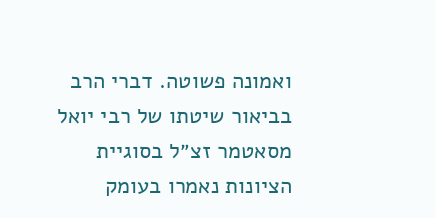ואמונה פשוטה. דברי הרב בביאור שיטתו של רבי יואל מסאטמר זצ״ל בסוגיית הציונות נאמרו בעומק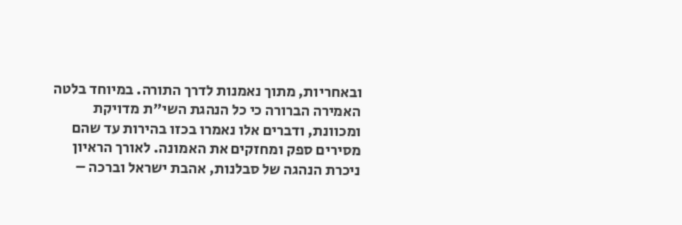ובאחריות, מתוך נאמנות לדרך התורה. במיוחד בלטה האמירה הברורה כי כל הנהגת השי"ת מדויקת ומכוונת, ודברים אלו נאמרו בכזו בהירות עד שהם מסירים ספק ומחזקים את האמונה. לאורך הראיון ניכרת הנהגה של סבלנות, אהבת ישראל וברכה –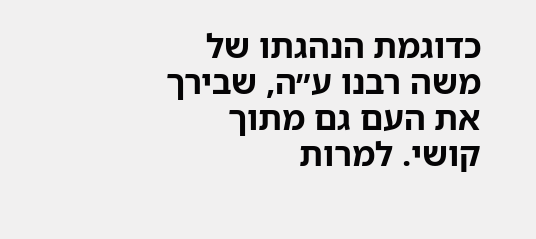כדוגמת הנהגתו של משה רבנו ע״ה, שבירך את העם גם מתוך קושי. למרות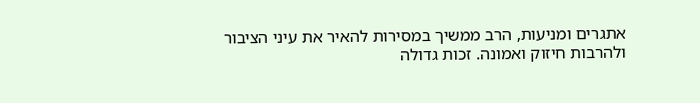אתגרים ומניעות, הרב ממשיך במסירות להאיר את עיני הציבור ולהרבות חיזוק ואמונה. זכות גדולה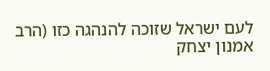לעם ישראל שזוכה להנהגה כזו (הרב אמנון יצחק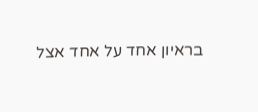בראיון אחד על אחד אצל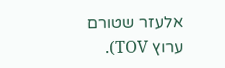אלעזר שטורם ערוץ TOV).